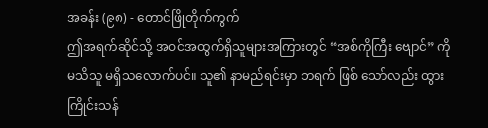အခန်း (၉၈) - တောင်ဖြိုတိုက်ကွက်
ဤအရက်ဆိုင်သို့ အဝင်အထွက်ရှိသူများအကြားတွင် “အစ်ကိုကြီး ဗျောင်” ကို မသိသူ မရှိသလောက်ပင်။ သူ၏ နာမည်ရင်းမှာ ဘရက် ဖြစ် သော်လည်း ထွားကြိုင်းသန်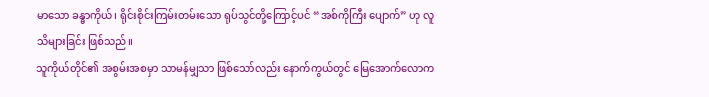မာသော ခန္ဓာကိုယ်၊ ရိုင်းစိုင်းကြမ်းတမ်းသော ရုပ်သွင်တို့ကြောင့်ပင် “အစ်ကိုကြီး ပျောက်” ဟု လူသိများခြင်း ဖြစ်သည်။
သူကိုယ်တိုင်၏ အစွမ်းအစမှာ သာမန်မျှသာ ဖြစ်သော်လည်း နောက်ကွယ်တွင် မြေအောက်လောက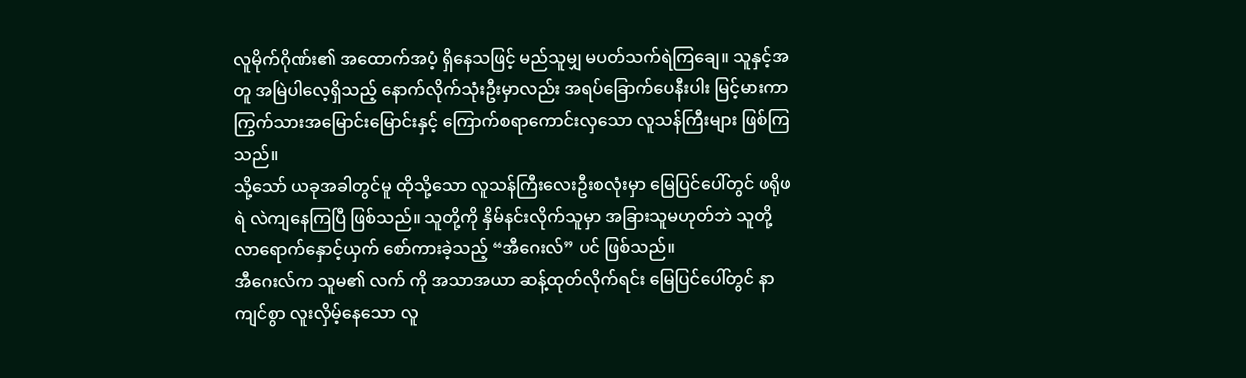လူမိုက်ဂိုဏ်း၏ အထောက်အပံ့ ရှိနေသဖြင့် မည်သူမျှ မပတ်သက်ရဲကြချေ။ သူနှင့်အတူ အမြဲပါလေ့ရှိသည့် နောက်လိုက်သုံးဦးမှာလည်း အရပ်ခြောက်ပေနီးပါး မြင့်မားကာ ကြွက်သားအမြောင်းမြောင်းနှင့် ကြောက်စရာကောင်းလှသော လူသန်ကြီးများ ဖြစ်ကြသည်။
သို့သော် ယခုအခါတွင်မူ ထိုသို့သော လူသန်ကြီးလေးဦးစလုံးမှာ မြေပြင်ပေါ်တွင် ဖရိုဖရဲ လဲကျနေကြပြီ ဖြစ်သည်။ သူတို့ကို နှိမ်နင်းလိုက်သူမှာ အခြားသူမဟုတ်ဘဲ သူတို့ လာရောက်နှောင့်ယှက် စော်ကားခဲ့သည့် “အီဂေးလ်” ပင် ဖြစ်သည်။
အီဂေးလ်က သူမ၏ လက် ကို အသာအယာ ဆန့်ထုတ်လိုက်ရင်း မြေပြင်ပေါ်တွင် နာကျင်စွာ လူးလှိမ့်နေသော လူ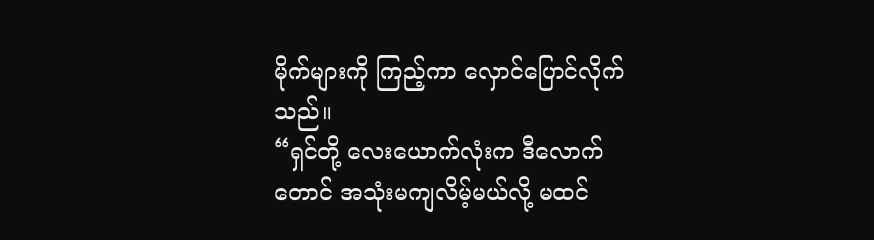မိုက်များကို ကြည့်ကာ လှောင်ပြောင်လိုက်သည်။
“ရှင်တို့ လေးယောက်လုံးက ဒီလောက်တောင် အသုံးမကျလိမ့်မယ်လို့ မထင်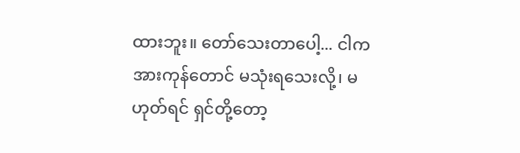ထားဘူး။ တော်သေးတာပေါ့... ငါက အားကုန်တောင် မသုံးရသေးလို့၊ မဟုတ်ရင် ရှင်တို့တော့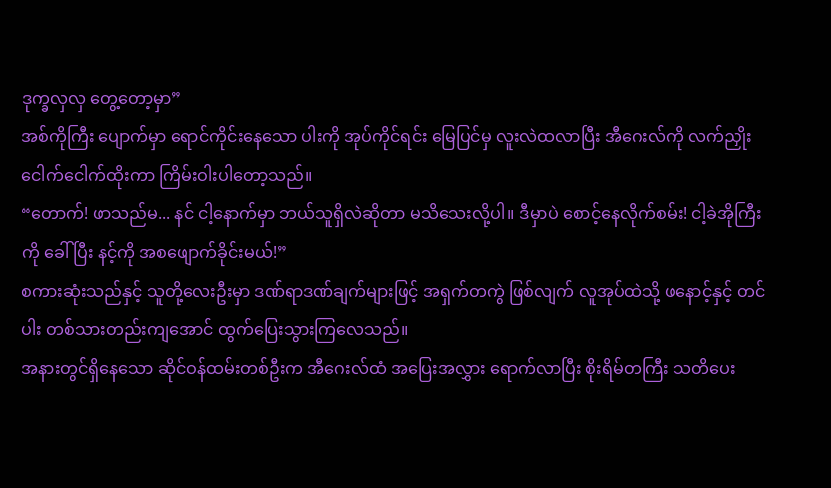ဒုက္ခလှလှ တွေ့တော့မှာ”
အစ်ကိုကြီး ပျောက်မှာ ရောင်ကိုင်းနေသော ပါးကို အုပ်ကိုင်ရင်း မြေပြင်မှ လူးလဲထလာပြီး အီဂေးလ်ကို လက်ညှိုးငေါက်ငေါက်ထိုးကာ ကြိမ်းဝါးပါတော့သည်။
“တောက်! ဖာသည်မ... နင် ငါ့နောက်မှာ ဘယ်သူရှိလဲဆိုတာ မသိသေးလို့ပါ။ ဒီမှာပဲ စောင့်နေလိုက်စမ်း! ငါ့ခဲအိုကြီးကို ခေါ်ပြီး နင့်ကို အစဖျောက်ခိုင်းမယ်!”
စကားဆုံးသည်နှင့် သူတို့လေးဦးမှာ ဒဏ်ရာဒဏ်ချက်များဖြင့် အရှက်တကွဲ ဖြစ်လျက် လူအုပ်ထဲသို့ ဖနောင့်နှင့် တင်ပါး တစ်သားတည်းကျအောင် ထွက်ပြေးသွားကြလေသည်။
အနားတွင်ရှိနေသော ဆိုင်ဝန်ထမ်းတစ်ဦးက အီဂေးလ်ထံ အပြေးအလွှား ရောက်လာပြီး စိုးရိမ်တကြီး သတိပေး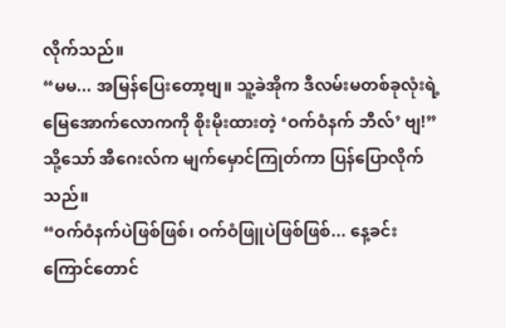လိုက်သည်။
“မမ... အမြန်ပြေးတော့ဗျ။ သူ့ခဲအိုက ဒီလမ်းမတစ်ခုလုံးရဲ့ မြေအောက်လောကကို စိုးမိုးထားတဲ့ ‘ဝက်ဝံနက် ဘီလ်’ ဗျ!”
သို့သော် အီဂေးလ်က မျက်မှောင်ကြုတ်ကာ ပြန်ပြောလိုက်သည်။
“ဝက်ဝံနက်ပဲဖြစ်ဖြစ်၊ ဝက်ဝံဖြူပဲဖြစ်ဖြစ်... နေ့ခင်းကြောင်တောင်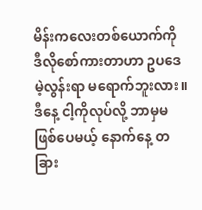မိန်းကလေးတစ်ယောက်ကို ဒီလိုစော်ကားတာဟာ ဥပဒေမဲ့လွန်းရာ မရောက်ဘူးလား။ ဒီနေ့ ငါ့ကိုလုပ်လို့ ဘာမှမဖြစ်ပေမယ့် နောက်နေ့ တခြား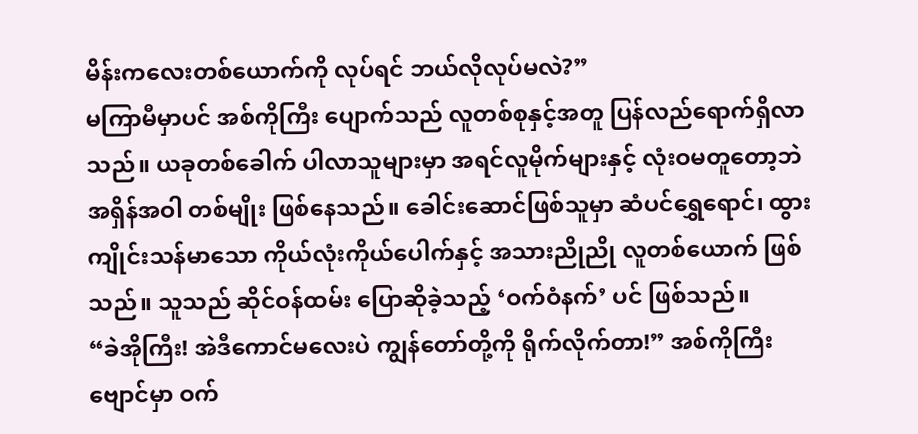မိန်းကလေးတစ်ယောက်ကို လုပ်ရင် ဘယ်လိုလုပ်မလဲ?”
မကြာမီမှာပင် အစ်ကိုကြီး ပျောက်သည် လူတစ်စုနှင့်အတူ ပြန်လည်ရောက်ရှိလာသည်။ ယခုတစ်ခေါက် ပါလာသူများမှာ အရင်လူမိုက်များနှင့် လုံးဝမတူတော့ဘဲ အရှိန်အဝါ တစ်မျိုး ဖြစ်နေသည်။ ခေါင်းဆောင်ဖြစ်သူမှာ ဆံပင်ရွှေရောင်၊ ထွားကျိုင်းသန်မာသော ကိုယ်လုံးကိုယ်ပေါက်နှင့် အသားညိုညို လူတစ်ယောက် ဖြစ်သည်။ သူသည် ဆိုင်ဝန်ထမ်း ပြောဆိုခဲ့သည့် ‘ဝက်ဝံနက်’ ပင် ဖြစ်သည်။
“ခဲအိုကြီး! အဲဒီကောင်မလေးပဲ ကျွန်တော်တို့ကို ရိုက်လိုက်တာ!” အစ်ကိုကြီး ဗျောင်မှာ ဝက်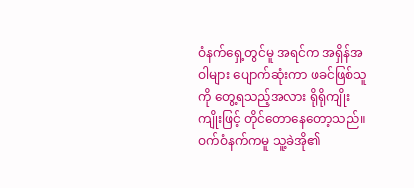ဝံနက်ရှေ့တွင်မူ အရင်က အရှိန်အဝါများ ပျောက်ဆုံးကာ ဖခင်ဖြစ်သူကို တွေ့ရသည့်အလား ရိုရိုကျိုးကျိုးဖြင့် တိုင်တောနေတော့သည်။ ဝက်ဝံနက်ကမူ သူ့ခဲအို၏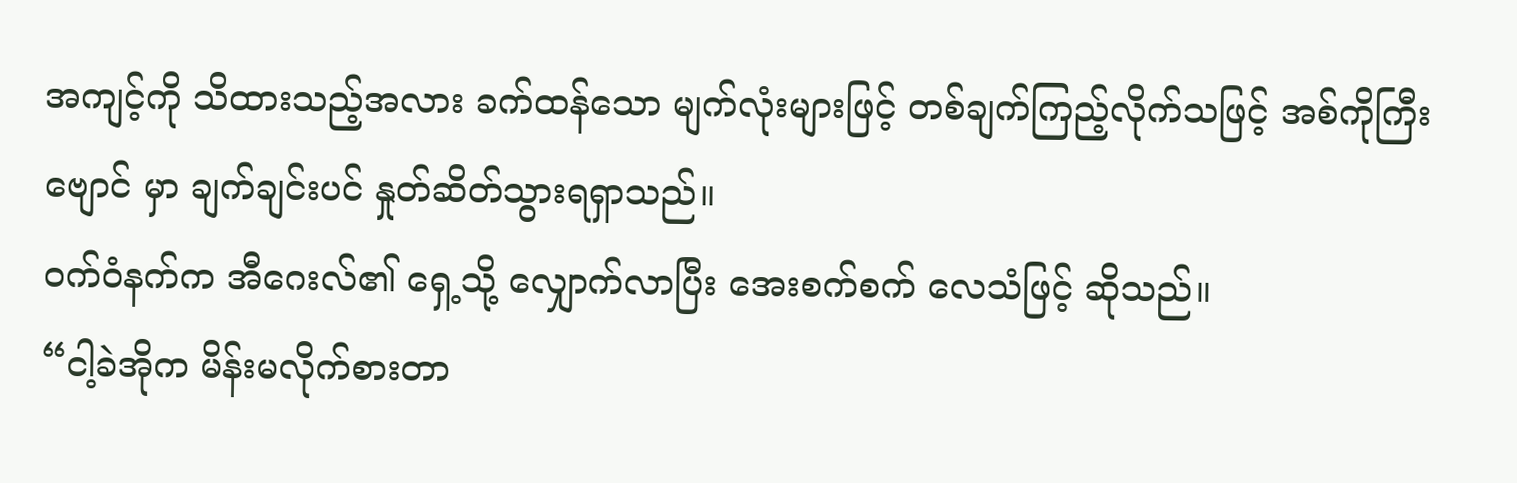အကျင့်ကို သိထားသည့်အလား ခက်ထန်သော မျက်လုံးများဖြင့် တစ်ချက်ကြည့်လိုက်သဖြင့် အစ်ကိုကြီး ဗျောင် မှာ ချက်ချင်းပင် နှုတ်ဆိတ်သွားရရှာသည်။
ဝက်ဝံနက်က အီဂေးလ်၏ ရှေ့သို့ လျှောက်လာပြီး အေးစက်စက် လေသံဖြင့် ဆိုသည်။
“ငါ့ခဲအိုက မိန်းမလိုက်စားတာ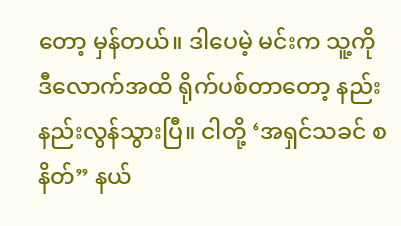တော့ မှန်တယ်။ ဒါပေမဲ့ မင်းက သူ့ကို ဒီလောက်အထိ ရိုက်ပစ်တာတော့ နည်းနည်းလွန်သွားပြီ။ ငါတို့ ‘အရှင်သခင် စနိတ်” နယ်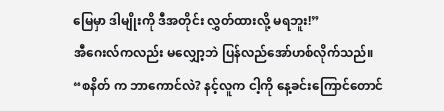မြေမှာ ဒါမျိုးကို ဒီအတိုင်း လွှတ်ထားလို့ မရဘူး!”
အီဂေးလ်ကလည်း မလျှော့ဘဲ ပြန်လည်အော်ဟစ်လိုက်သည်။
“စနိတ် က ဘာကောင်လဲ? နင့်လူက ငါ့ကို နေ့ခင်းကြောင်တောင်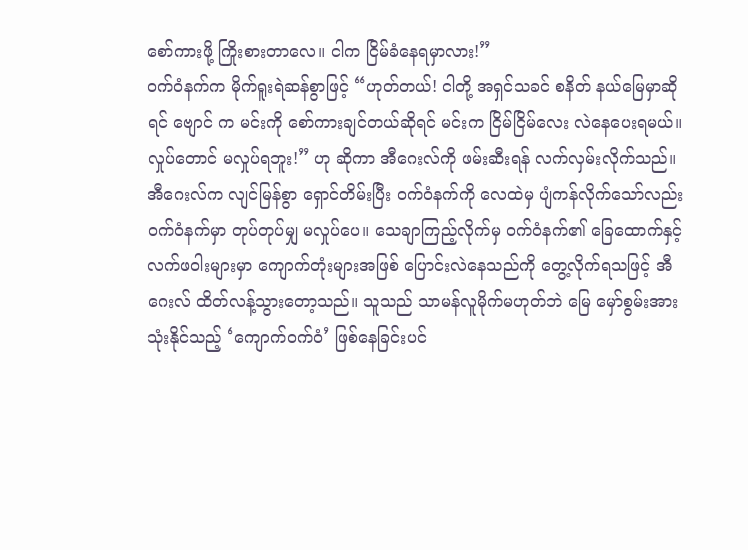စော်ကားဖို့ ကြိုးစားတာလေ။ ငါက ငြိမ်ခံနေရမှာလား!”
ဝက်ဝံနက်က မိုက်ရူးရဲဆန်စွာဖြင့် “ဟုတ်တယ်! ငါတို့ အရှင်သခင် စနိတ် နယ်မြေမှာဆိုရင် ဗျောင် က မင်းကို စော်ကားချင်တယ်ဆိုရင် မင်းက ငြိမ်ငြိမ်လေး လဲနေပေးရမယ်။ လှုပ်တောင် မလှုပ်ရဘူး!” ဟု ဆိုကာ အီဂေးလ်ကို ဖမ်းဆီးရန် လက်လှမ်းလိုက်သည်။
အီဂေးလ်က လျင်မြန်စွာ ရှောင်တိမ်းပြီး ဝက်ဝံနက်ကို လေထဲမှ ပျံကန်လိုက်သော်လည်း ဝက်ဝံနက်မှာ တုပ်တုပ်မျှ မလှုပ်ပေ။ သေချာကြည့်လိုက်မှ ဝက်ဝံနက်၏ ခြေထောက်နှင့် လက်ဖဝါးများမှာ ကျောက်တုံးများအဖြစ် ပြောင်းလဲနေသည်ကို တွေ့လိုက်ရသဖြင့် အီဂေးလ် ထိတ်လန့်သွားတော့သည်။ သူသည် သာမန်လူမိုက်မဟုတ်ဘဲ မြေ မှော်စွမ်းအားသုံးနိုင်သည့် ‘ကျောက်ဝက်ဝံ’ ဖြစ်နေခြင်းပင်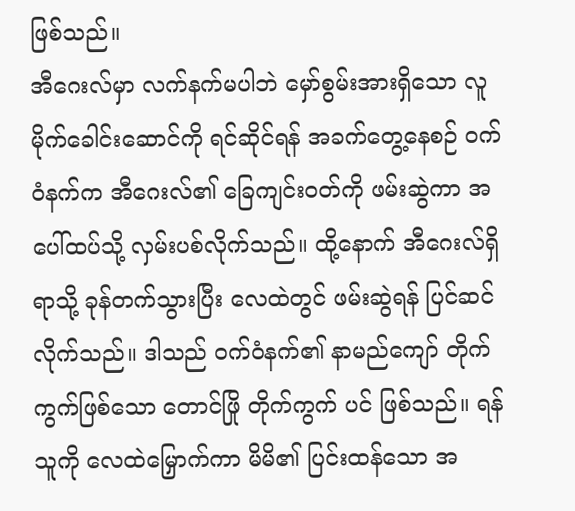ဖြစ်သည်။
အီဂေးလ်မှာ လက်နက်မပါဘဲ မှော်စွမ်းအားရှိသော လူမိုက်ခေါင်းဆောင်ကို ရင်ဆိုင်ရန် အခက်တွေ့နေစဉ် ဝက်ဝံနက်က အီဂေးလ်၏ ခြေကျင်းဝတ်ကို ဖမ်းဆွဲကာ အပေါ်ထပ်သို့ လှမ်းပစ်လိုက်သည်။ ထို့နောက် အီဂေးလ်ရှိရာသို့ ခုန်တက်သွားပြီး လေထဲတွင် ဖမ်းဆွဲရန် ပြင်ဆင်လိုက်သည်။ ဒါသည် ဝက်ဝံနက်၏ နာမည်ကျော် တိုက်ကွက်ဖြစ်သော တောင်ဖြို တိုက်ကွက် ပင် ဖြစ်သည်။ ရန်သူကို လေထဲမြှောက်ကာ မိမိ၏ ပြင်းထန်သော အ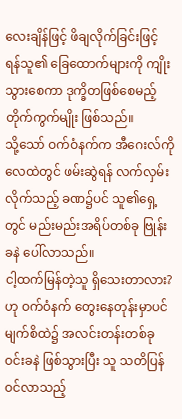လေးချိန်ဖြင့် ဖိချလိုက်ခြင်းဖြင့် ရန်သူ၏ ခြေထောက်များကို ကျိုးသွားစေကာ ဒုက္ခိတဖြစ်စေမည့် တိုက်ကွက်မျိုး ဖြစ်သည်။
သို့သော် ဝက်ဝံနက်က အီဂေးလ်ကို လေထဲတွင် ဖမ်းဆွဲရန် လက်လှမ်းလိုက်သည့် ခဏ၌ပင် သူ၏ရှေ့တွင် မည်းမည်းအရိပ်တစ်ခု ဗြုန်းခနဲ ပေါ်လာသည်။
ငါ့ထက်မြန်တဲ့သူ ရှိသေးတာလား? ဟု ဝက်ဝံနက် တွေးနေတုန်းမှာပင် မျက်စိထဲ၌ အလင်းတန်းတစ်ခု ဝင်းခနဲ ဖြစ်သွားပြီး သူ သတိပြန်ဝင်လာသည့်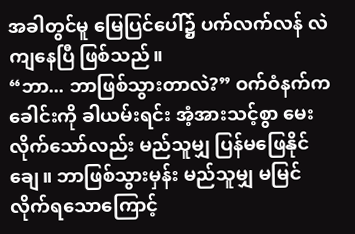အခါတွင်မူ မြေပြင်ပေါ်၌ ပက်လက်လန် လဲကျနေပြီ ဖြစ်သည်။
“ဘာ... ဘာဖြစ်သွားတာလဲ?” ဝက်ဝံနက်က ခေါင်းကို ခါယမ်းရင်း အံ့အားသင့်စွာ မေးလိုက်သော်လည်း မည်သူမျှ ပြန်မဖြေနိုင်ချေ။ ဘာဖြစ်သွားမှန်း မည်သူမျှ မမြင်လိုက်ရသောကြောင့်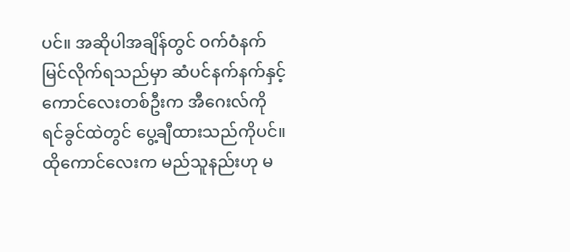ပင်။ အဆိုပါအချိန်တွင် ဝက်ဝံနက် မြင်လိုက်ရသည်မှာ ဆံပင်နက်နက်နှင့် ကောင်လေးတစ်ဦးက အီဂေးလ်ကို ရင်ခွင်ထဲတွင် ပွေ့ချီထားသည်ကိုပင်။
ထိုကောင်လေးက မည်သူနည်းဟု မ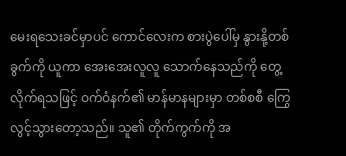မေးရသေးခင်မှာပင် ကောင်လေးက စားပွဲပေါ်မှ နွားနို့တစ်ခွက်ကို ယူကာ အေးအေးလူလူ သောက်နေသည်ကို တွေ့လိုက်ရသဖြင့် ဝက်ဝံနက်၏ မာန်မာနများမှာ တစ်စစီ ကြွေလွင့်သွားတော့သည်။ သူ၏ တိုက်ကွက်ကို အ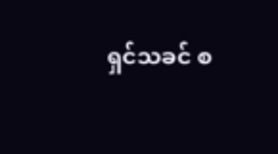ရှင်သခင် စ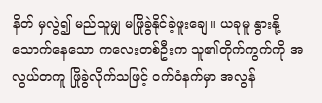နိတ် မှလွဲ၍ မည်သူမျှ မဖြိုခွဲနိုင်ခဲ့ဖူးချေ။ ယခုမူ နွားနို့သောက်နေသော ကလေးတစ်ဦးက သူ၏တိုက်ကွက်ကို အလွယ်တကူ ဖြိုခွဲလိုက်သဖြင့် ဝက်ဝံနက်မှာ အလွန်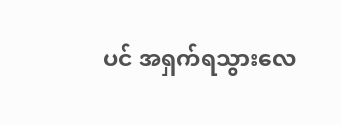ပင် အရှက်ရသွားလေ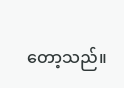တော့သည်။